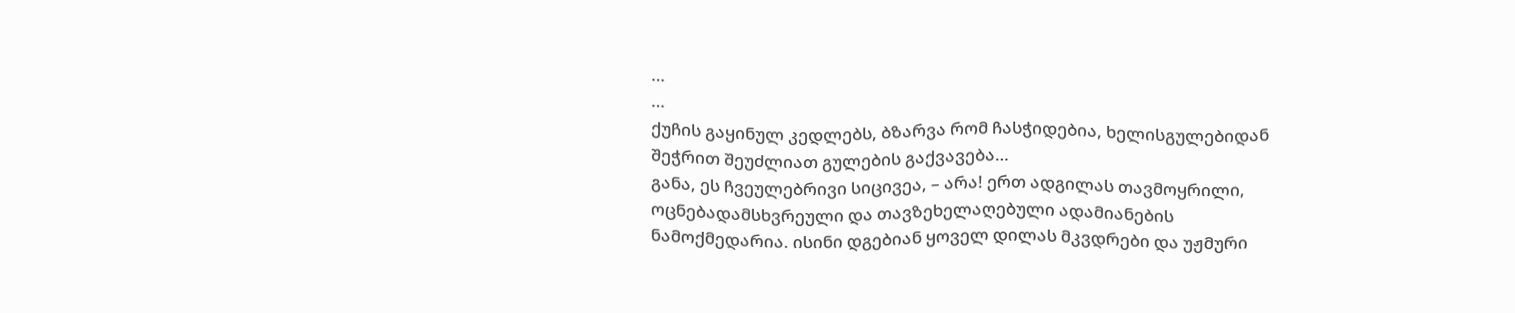…
…
ქუჩის გაყინულ კედლებს, ბზარვა რომ ჩასჭიდებია, ხელისგულებიდან შეჭრით შეუძლიათ გულების გაქვავება…
განა, ეს ჩვეულებრივი სიცივეა, – არა! ერთ ადგილას თავმოყრილი, ოცნებადამსხვრეული და თავზეხელაღებული ადამიანების ნამოქმედარია. ისინი დგებიან ყოველ დილას მკვდრები და უჟმური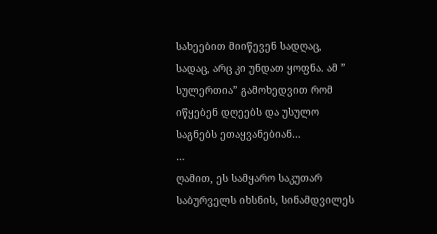სახეებით მიიწევენ სადღაც, სადაც, არც კი უნდათ ყოფნა. ამ ” სულერთია” გამოხედვით რომ იწყებენ დღეებს და უსულო საგნებს ეთაყვანებიან…
…
ღამით, ეს სამყარო საკუთარ საბურველს იხსნის, სინამდვილეს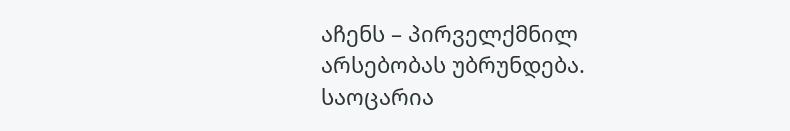აჩენს – პირველქმნილ არსებობას უბრუნდება.
საოცარია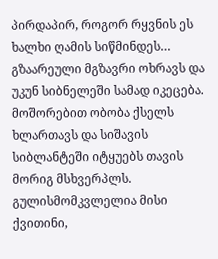პირდაპირ, როგორ რყვნის ეს ხალხი ღამის სიწმინდეს…
გზაარეული მგზავრი ოხრავს და უკუნ სიბნელეში სამად იკეცება. მოშორებით ობობა ქსელს ხლართავს და სიშავის სიბლანტეში იტყუებს თავის მორიგ მსხვერპლს.
გულისმომკვლელია მისი ქვითინი,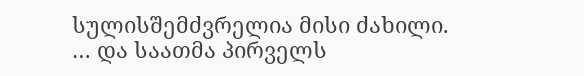სულისშემძვრელია მისი ძახილი.
… და საათმა პირველს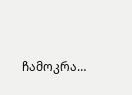ჩამოკრა…